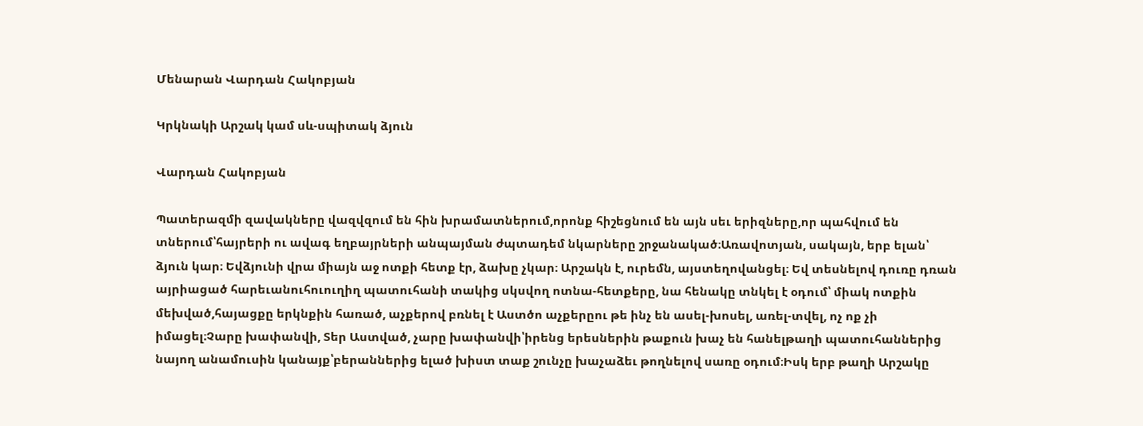Մենարան Վարդան Հակոբյան

Կրկնակի Արշակ կամ սև-սպիտակ ձյուն

Վարդան Հակոբյան

Պատերազմի զավակները վազվզում են հին խրամատներում,որոնք հիշեցնում են այն սեւ երիզները,որ պահվում են տներում՝հայրերի ու ավագ եղբայրների անպայման ժպտադեմ նկարները շրջանակած։Առավոտյան, սակայն, երբ ելան՝ ձյուն կար։ Եվձյունի վրա միայն աջ ոտքի հետք էր, ձախը չկար։ Արշակն է, ուրեմն, այստեղովանցել։ Եվ տեսնելով դուռը դռան այրիացած հարեւանուհուուղիղ պատուհանի տակից սկսվող ոտնա-հետքերը, նա հենակը տնկել է օդում՝ միակ ոտքին մեխված,հայացքը երկնքին հառած, աչքերով բռնել է Աստծո աչքերըու թե ինչ են ասել-խոսել, առել-տվել, ոչ ոք չի իմացել։Չարը խափանվի, Տեր Աստված, չարը խափանվի՝իրենց երեսներին թաքուն խաչ են հանելթաղի պատուհաններից նայող անամուսին կանայք՝բերաններից ելած խիստ տաք շունչը խաչաձեւ թողնելով սառը օդում։Իսկ երբ թաղի Արշակը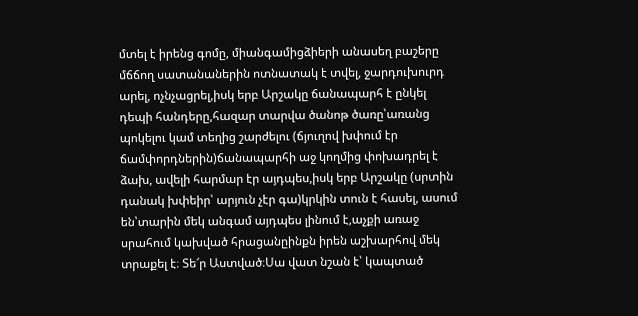մտել է իրենց գոմը, միանգամիցձիերի անասեղ բաշերը մճճող սատանաներին ոտնատակ է տվել, ջարդուխուրդ արել, ոչնչացրել,իսկ երբ Արշակը ճանապարհ է ընկել դեպի հանդերը,հազար տարվա ծանոթ ծառը՝առանց պոկելու կամ տեղից շարժելու (ճյուղով խփում էր ճամփորդներին)ճանապարհի աջ կողմից փոխադրել է ձախ, ավելի հարմար էր այդպես,իսկ երբ Արշակը (սրտին դանակ խփեիր՝ արյուն չէր գա)կրկին տուն է հասել, ասում են՝տարին մեկ անգամ այդպես լինում է,աչքի առաջ սրահում կախված հրացանըինքն իրեն աշխարհով մեկ տրաքել է։ Տե՜ր Աստված։Սա վատ նշան է՝ կապտած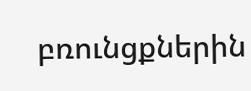բռունցքներին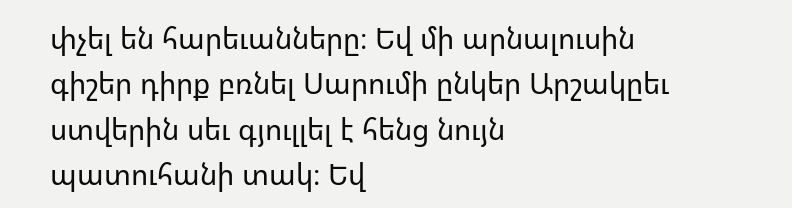փչել են հարեւանները։ Եվ մի արնալուսին գիշեր դիրք բռնել Սարումի ընկեր Արշակըեւ ստվերին սեւ գյուլլել է հենց նույն պատուհանի տակ։ Եվ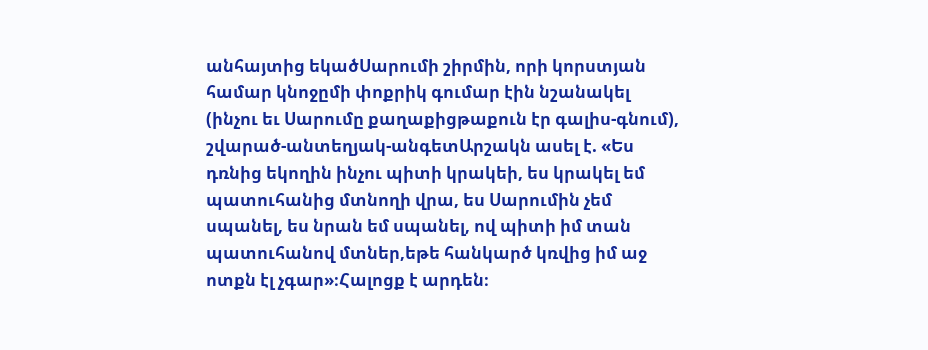անհայտից եկածՍարումի շիրմին, որի կորստյան համար կնոջըմի փոքրիկ գումար էին նշանակել (ինչու եւ Սարումը քաղաքիցթաքուն էր գալիս-գնում), շվարած-անտեղյակ-անգետԱրշակն ասել է. «Ես դռնից եկողին ինչու պիտի կրակեի, ես կրակել եմ պատուհանից մտնողի վրա, ես Սարումին չեմ սպանել, ես նրան եմ սպանել, ով պիտի իմ տան պատուհանով մտներ,եթե հանկարծ կռվից իմ աջ ոտքն էլ չգար»։Հալոցք է արդեն։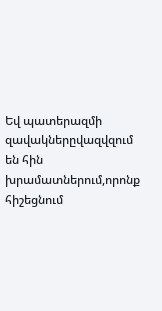Եվ պատերազմի զավակներըվազվզում են հին խրամատներում,որոնք հիշեցնում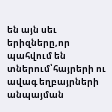են այն սեւ երիզները,որ պահվում են տներում՝հայրերի ու ավագ եղբայրների անպայման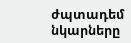ժպտադեմ նկարները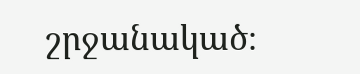շրջանակած։